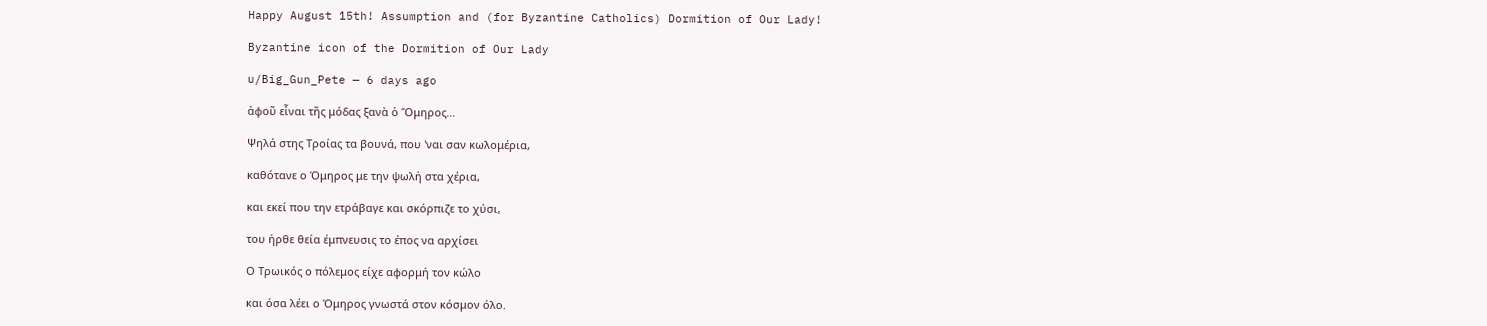Happy August 15th! Assumption and (for Byzantine Catholics) Dormition of Our Lady!

Byzantine icon of the Dormition of Our Lady

u/Big_Gun_Pete — 6 days ago

ἀφοῦ εἶναι τῆς μόδας ξανὰ ὁ Ὅμηρος...

Ψηλά στης Τροίας τα βουνά, που 'ναι σαν κωλομέρια,

καθότανε ο Όμηρος με την ψωλή στα χέρια,

και εκεί που την ετράβαγε και σκόρπιζε το χύσι,

του ήρθε θεία έμπνευσις το έπος να αρχίσει

Ο Τρωικός ο πόλεμος είχε αφορμή τον κώλο

και όσα λέει ο Όμηρος γνωστά στον κόσμον όλο.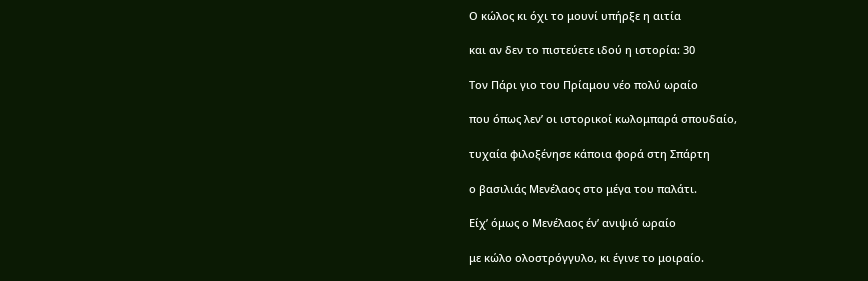Ο κώλος κι όχι το μουνί υπήρξε η αιτία

και αν δεν το πιστεύετε ιδού η ιστορία: 30

Τον Πάρι γιο του Πρίαμου νέο πολύ ωραίο

που όπως λεν’ οι ιστορικοί κωλομπαρά σπουδαίο,

τυχαία φιλοξένησε κάποια φορά στη Σπάρτη

ο βασιλιάς Μενέλαος στο μέγα του παλάτι.

Είχ’ όμως ο Μενέλαος έν’ ανιψιό ωραίο

με κώλο ολοστρόγγυλο, κι έγινε το μοιραίο.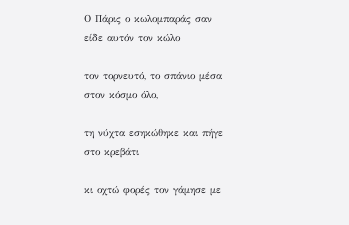Ο Πάρις ο κωλομπαράς σαν είδε αυτόν τον κώλο

τον τορνευτό, το σπάνιο μέσα στον κόσμο όλο,

τη νύχτα εσηκώθηκε και πήγε στο κρεβάτι

κι οχτώ φορές τον γάμησε με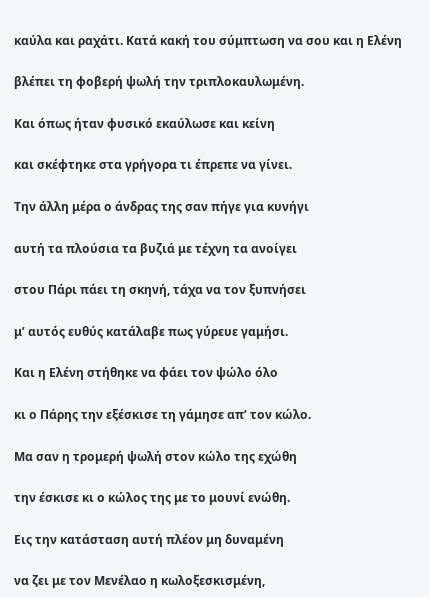καύλα και ραχάτι. Κατά κακή του σύμπτωση να σου και η Ελένη

βλέπει τη φοβερή ψωλή την τριπλοκαυλωμένη.

Και όπως ήταν φυσικό εκαύλωσε και κείνη

και σκέφτηκε στα γρήγορα τι έπρεπε να γίνει.

Την άλλη μέρα ο άνδρας της σαν πήγε για κυνήγι

αυτή τα πλούσια τα βυζιά με τέχνη τα ανοίγει

στου Πάρι πάει τη σκηνή, τάχα να τον ξυπνήσει

μ’ αυτός ευθύς κατάλαβε πως γύρευε γαμήσι.

Και η Ελένη στήθηκε να φάει τον ψώλο όλο

κι ο Πάρης την εξέσκισε τη γάμησε απ’ τον κώλο.

Μα σαν η τρομερή ψωλή στον κώλο της εχώθη

την έσκισε κι ο κώλος της με το μουνί ενώθη.

Εις την κατάσταση αυτή πλέον μη δυναμένη

να ζει με τον Μενέλαο η κωλοξεσκισμένη,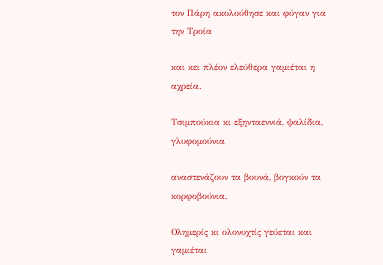τον Πάρη ακολούθησε και φύγαν για την Τροία

και κει πλέον ελεύθερα γαμιέται η αχρεία.

Τσιμπούκια κι εξηνταεννιά, ψαλίδια, γλυφομούνια

αναστενάζουν τα βουνά, βογκούν τα κορφοβούνια.

Ολημερίς κι ολονυχτίς γεύεται και γαμιέται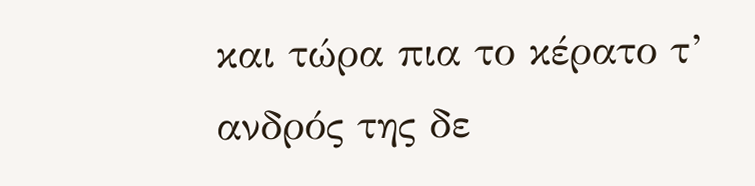και τώρα πια το κέρατο τ’ ανδρός της δε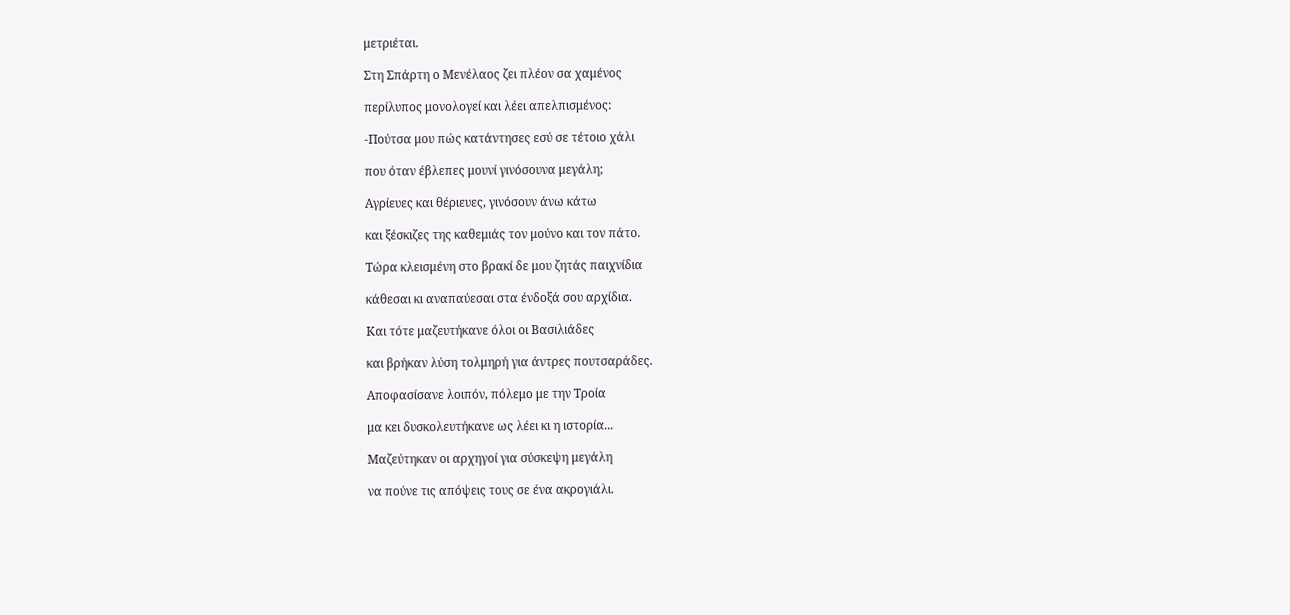μετριέται.

Στη Σπάρτη ο Μενέλαος ζει πλέον σα χαμένος

περίλυπος μονολογεί και λέει απελπισμένος:

-Πούτσα μου πώς κατάντησες εσύ σε τέτοιο χάλι

που όταν έβλεπες μουνί γινόσουνα μεγάλη;

Αγρίευες και θέριευες, γινόσουν άνω κάτω

και ξέσκιζες της καθεμιάς τον μούνο και τον πάτο.

Τώρα κλεισμένη στο βρακί δε μου ζητάς παιχνίδια

κάθεσαι κι αναπαύεσαι στα ένδοξά σου αρχίδια.

Και τότε μαζευτήκανε όλοι οι Βασιλιάδες

και βρήκαν λύση τολμηρή για άντρες πουτσαράδες.

Αποφασίσανε λοιπόν, πόλεμο με την Τροία

μα κει δυσκολευτήκανε ως λέει κι η ιστορία...

Μαζεύτηκαν οι αρχηγοί για σύσκεψη μεγάλη

να πούνε τις απόψεις τους σε ένα ακρογιάλι.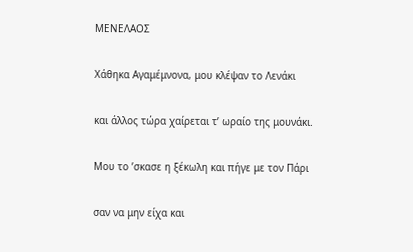ΜΕΝΕΛΑΟΣ

Χάθηκα Αγαμέμνονα, μου κλέψαν το Λενάκι

και άλλος τώρα χαίρεται τ’ ωραίο της μουνάκι.

Μου το ’σκασε η ξέκωλη και πήγε με τον Πάρι

σαν να μην είχα και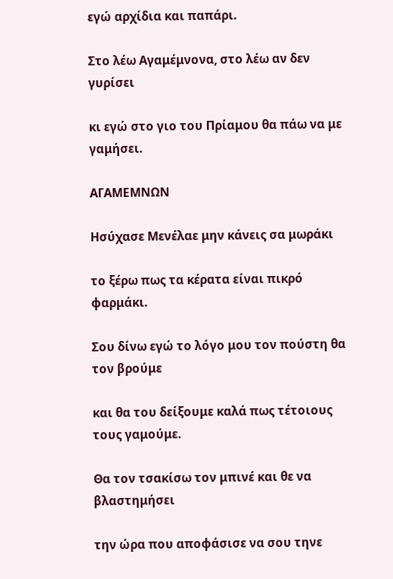εγώ αρχίδια και παπάρι.

Στο λέω Αγαμέμνονα, στο λέω αν δεν γυρίσει

κι εγώ στο γιο του Πρίαμου θα πάω να με γαμήσει.

ΑΓΑΜΕΜΝΩΝ

Ησύχασε Μενέλαε μην κάνεις σα μωράκι

το ξέρω πως τα κέρατα είναι πικρό φαρμάκι.

Σου δίνω εγώ το λόγο μου τον πούστη θα τον βρούμε

και θα του δείξουμε καλά πως τέτοιους τους γαμούμε.

Θα τον τσακίσω τον μπινέ και θε να βλαστημήσει

την ώρα που αποφάσισε να σου τηνε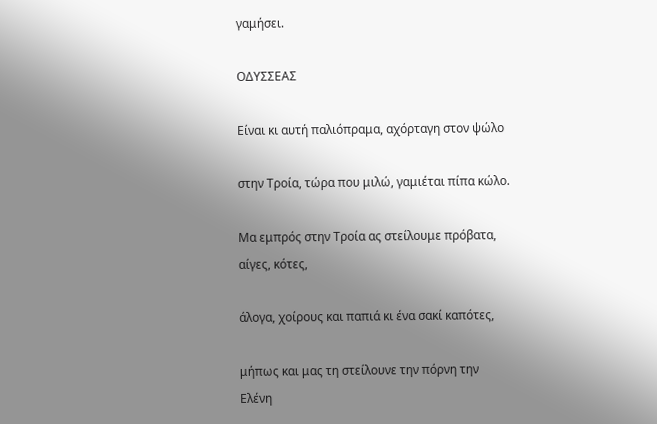γαμήσει.

ΟΔΥΣΣΕΑΣ

Είναι κι αυτή παλιόπραμα, αχόρταγη στον ψώλο

στην Τροία, τώρα που μιλώ, γαμιέται πίπα κώλο.

Μα εμπρός στην Τροία ας στείλουμε πρόβατα, αίγες, κότες,

άλογα, χοίρους και παπιά κι ένα σακί καπότες,

μήπως και μας τη στείλουνε την πόρνη την Ελένη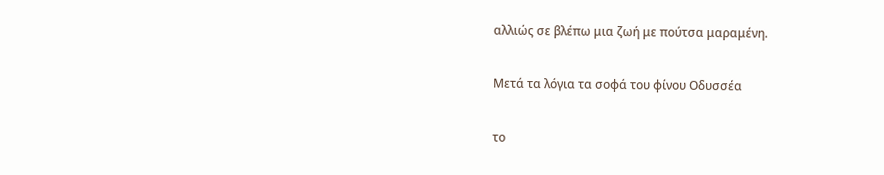αλλιώς σε βλέπω μια ζωή με πούτσα μαραμένη.

Μετά τα λόγια τα σοφά του φίνου Οδυσσέα

το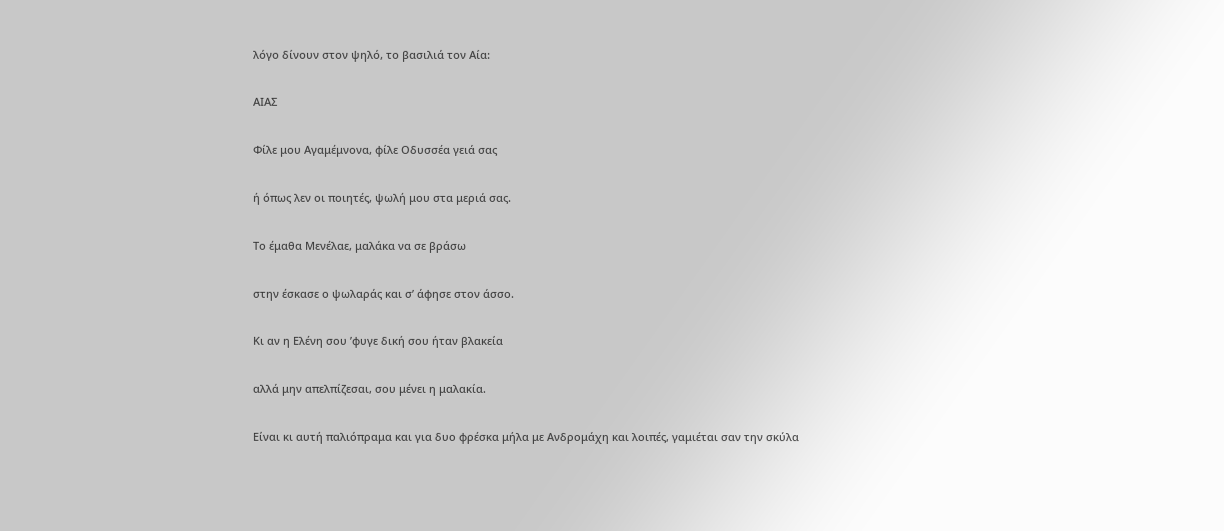λόγο δίνουν στον ψηλό, το βασιλιά τον Αία:

ΑΙΑΣ

Φίλε μου Αγαμέμνονα, φίλε Οδυσσέα γειά σας

ή όπως λεν οι ποιητές, ψωλή μου στα μεριά σας.

Το έμαθα Μενέλαε, μαλάκα να σε βράσω

στην έσκασε ο ψωλαράς και σ’ άφησε στον άσσο.

Κι αν η Ελένη σου ’φυγε δική σου ήταν βλακεία

αλλά μην απελπίζεσαι, σου μένει η μαλακία.

Είναι κι αυτή παλιόπραμα και για δυο φρέσκα μήλα με Ανδρομάχη και λοιπές, γαμιέται σαν την σκύλα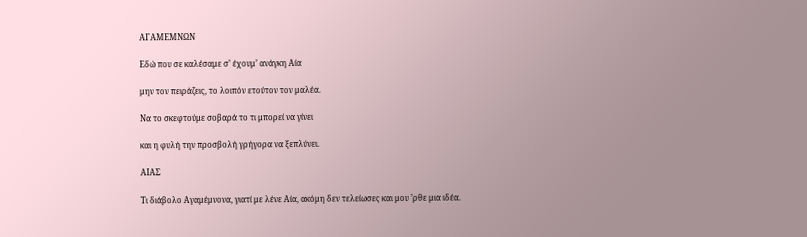ΑΓΑΜΕΜΝΩΝ

Εδώ που σε καλέσαμε σ’ έχουμ’ ανάγκη Αία

μην τον πειράζεις, το λοιπόν ετούτον τον μαλέα.

Να το σκεφτούμε σοβαρά το τι μπορεί να γίνει

και η φυλή την προσβολή γρήγορα να ξεπλύνει.

ΑΙΑΣ

Τι διάβολο Αγαμέμνονα, γιατί με λένε Αία, ακόμη δεν τελείωσες και μου ’ρθε μια ιδέα.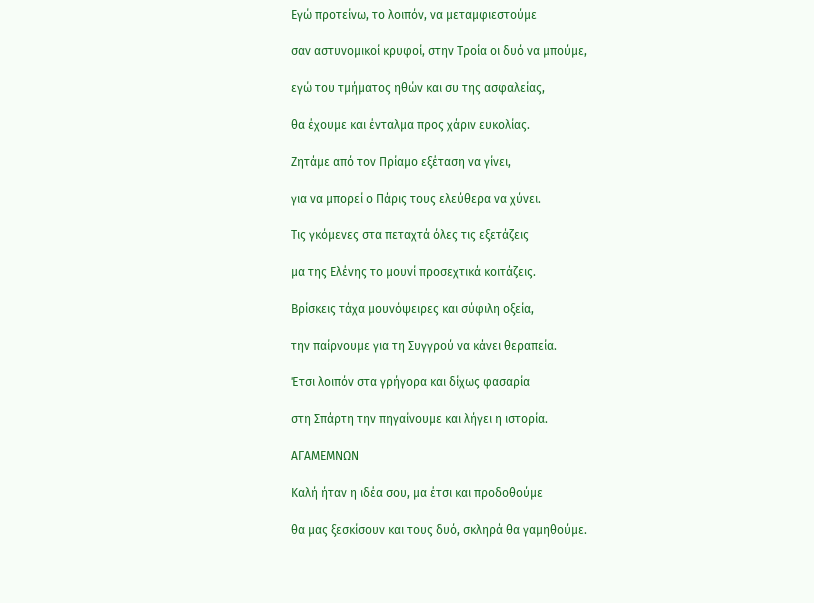Εγώ προτείνω, το λοιπόν, να μεταμφιεστούμε

σαν αστυνομικοί κρυφοί, στην Τροία οι δυό να μπούμε,

εγώ του τμήματος ηθών και συ της ασφαλείας,

θα έχουμε και ένταλμα προς χάριν ευκολίας.

Ζητάμε από τον Πρίαμο εξέταση να γίνει,

για να μπορεί ο Πάρις τους ελεύθερα να χύνει.

Τις γκόμενες στα πεταχτά όλες τις εξετάζεις

μα της Ελένης το μουνί προσεχτικά κοιτάζεις.

Βρίσκεις τάχα μουνόψειρες και σύφιλη οξεία,

την παίρνουμε για τη Συγγρού να κάνει θεραπεία.

Έτσι λοιπόν στα γρήγορα και δίχως φασαρία

στη Σπάρτη την πηγαίνουμε και λήγει η ιστορία.

ΑΓΑΜΕΜΝΩΝ

Καλή ήταν η ιδέα σου, μα έτσι και προδοθούμε

θα μας ξεσκίσουν και τους δυό, σκληρά θα γαμηθούμε.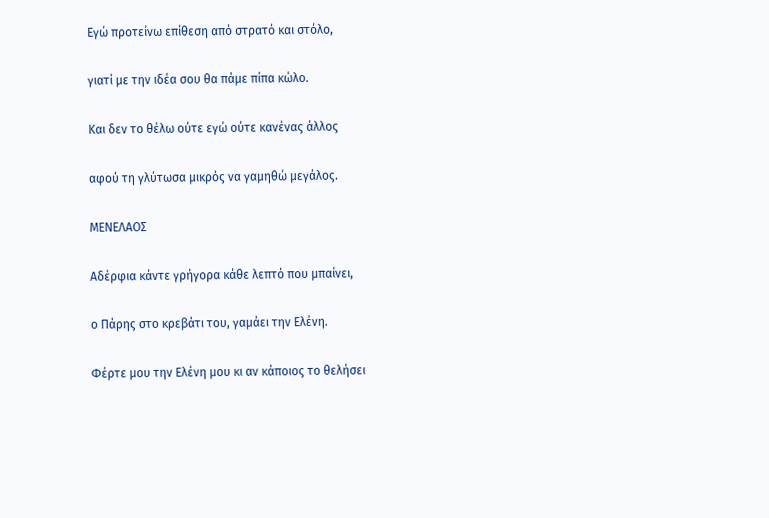Εγώ προτείνω επίθεση από στρατό και στόλο,

γιατί με την ιδέα σου θα πάμε πίπα κώλο.

Και δεν το θέλω ούτε εγώ ούτε κανένας άλλος

αφού τη γλύτωσα μικρός να γαμηθώ μεγάλος.

ΜΕΝΕΛΑΟΣ

Αδέρφια κάντε γρήγορα κάθε λεπτό που μπαίνει,

ο Πάρης στο κρεβάτι του, γαμάει την Ελένη.

Φέρτε μου την Ελένη μου κι αν κάποιος το θελήσει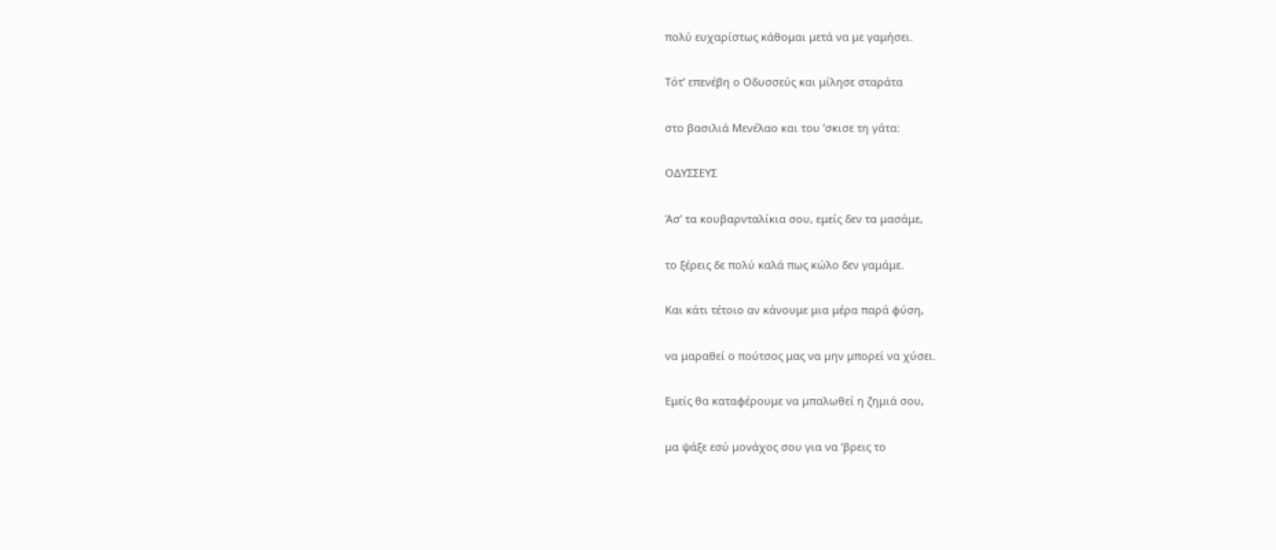πολύ ευχαρίστως κάθομαι μετά να με γαμήσει.

Τότ’ επενέβη ο Οδυσσεύς και μίλησε σταράτα

στο βασιλιά Μενέλαο και του ’σκισε τη γάτα:

ΟΔΥΣΣΕΥΣ

Άσ’ τα κουβαρνταλίκια σου, εμείς δεν τα μασάμε,

το ξέρεις δε πολύ καλά πως κώλο δεν γαμάμε.

Και κάτι τέτοιο αν κάνουμε μια μέρα παρά φύση,

να μαραθεί ο πούτσος μας να μην μπορεί να χύσει.

Εμείς θα καταφέρουμε να μπαλωθεί η ζημιά σου,

μα ψάξε εσύ μονάχος σου για να ’βρεις το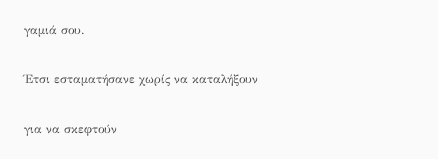γαμιά σου.

Έτσι εσταματήσανε χωρίς να καταλήξουν

για να σκεφτούν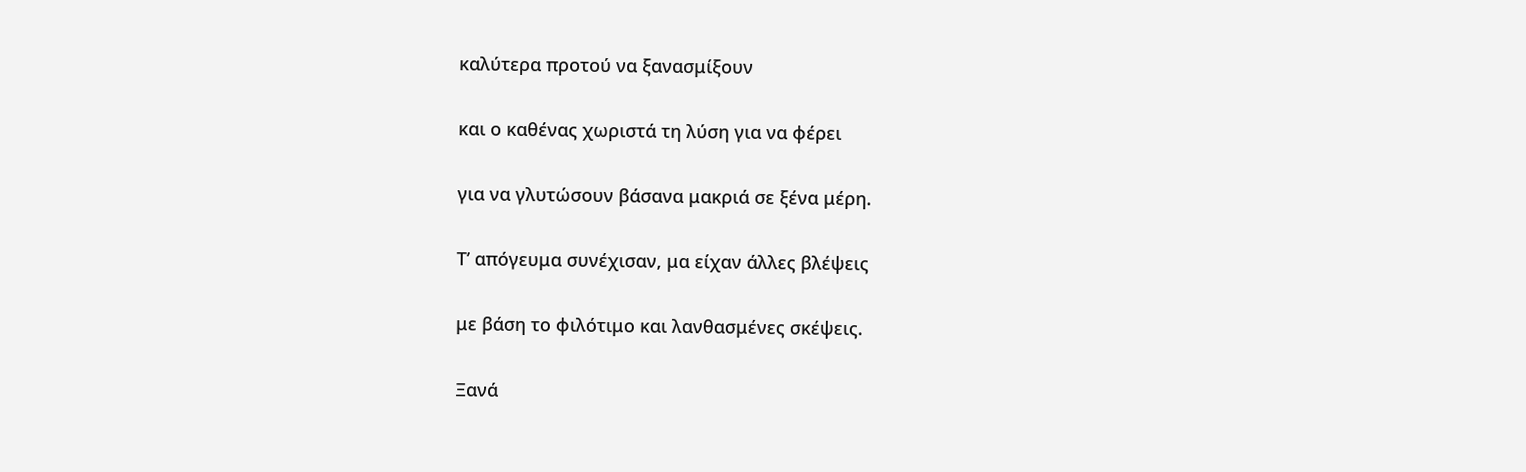καλύτερα προτού να ξανασμίξουν

και ο καθένας χωριστά τη λύση για να φέρει

για να γλυτώσουν βάσανα μακριά σε ξένα μέρη.

Τ’ απόγευμα συνέχισαν, μα είχαν άλλες βλέψεις

με βάση το φιλότιμο και λανθασμένες σκέψεις.

Ξανά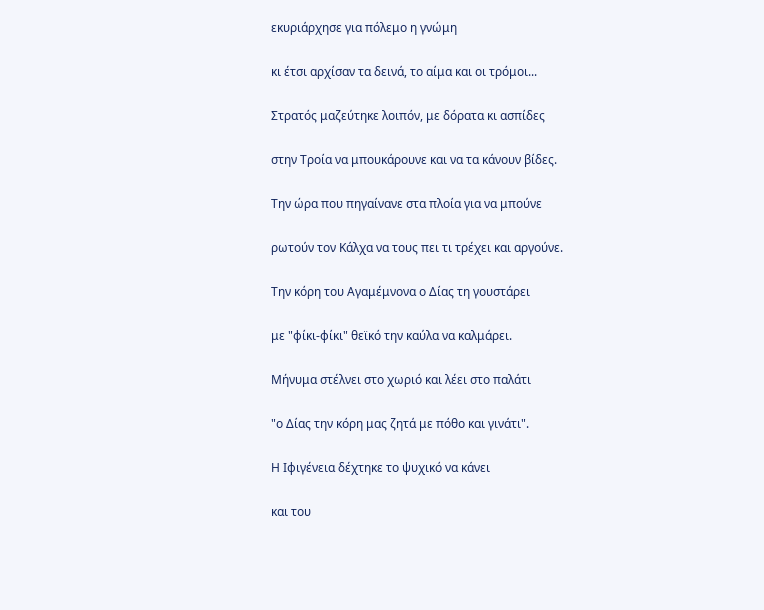εκυριάρχησε για πόλεμο η γνώμη

κι έτσι αρχίσαν τα δεινά, το αίμα και οι τρόμοι...

Στρατός μαζεύτηκε λοιπόν, με δόρατα κι ασπίδες

στην Τροία να μπουκάρουνε και να τα κάνουν βίδες.

Την ώρα που πηγαίνανε στα πλοία για να μπούνε

ρωτούν τον Κάλχα να τους πει τι τρέχει και αργούνε.

Την κόρη του Αγαμέμνονα ο Δίας τη γουστάρει

με "φίκι-φίκι" θεϊκό την καύλα να καλμάρει.

Μήνυμα στέλνει στο χωριό και λέει στο παλάτι

"ο Δίας την κόρη μας ζητά με πόθο και γινάτι".

Η Ιφιγένεια δέχτηκε το ψυχικό να κάνει

και του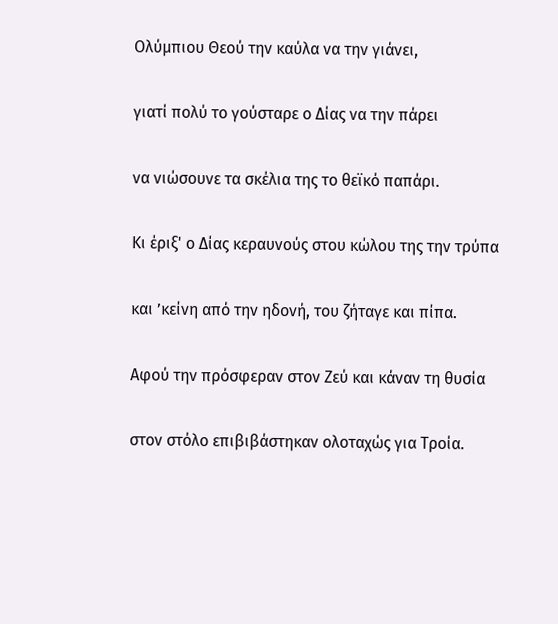Ολύμπιου Θεού την καύλα να την γιάνει,

γιατί πολύ το γούσταρε ο Δίας να την πάρει

να νιώσουνε τα σκέλια της το θεϊκό παπάρι.

Κι έριξ' ο Δίας κεραυνούς στου κώλου της την τρύπα

και ’κείνη από την ηδονή, του ζήταγε και πίπα.

Αφού την πρόσφεραν στον Ζεύ και κάναν τη θυσία

στον στόλο επιβιβάστηκαν ολοταχώς για Τροία.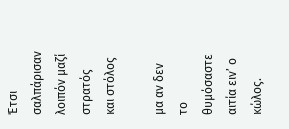Έτσι σαλπάρισαν λοιπόν μαζί στρατός και στόλος

μα αν δεν το θυμόσαστε αιτία ειν’ ο κώλος.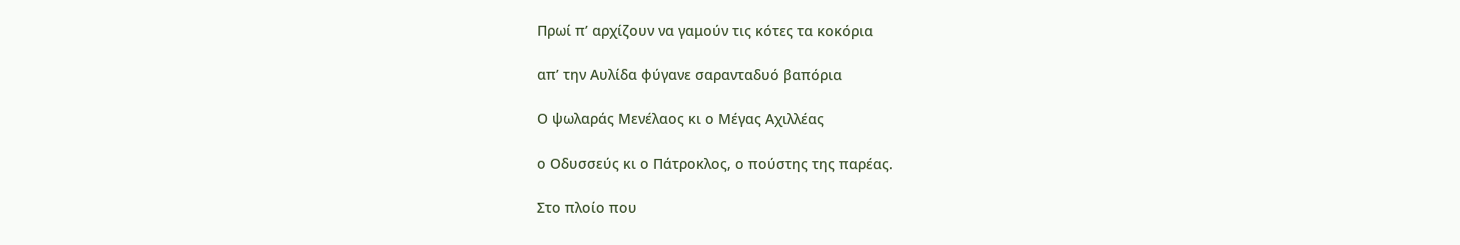Πρωί π’ αρχίζουν να γαμούν τις κότες τα κοκόρια

απ’ την Αυλίδα φύγανε σαρανταδυό βαπόρια

Ο ψωλαράς Μενέλαος κι ο Μέγας Αχιλλέας

ο Οδυσσεύς κι ο Πάτροκλος, ο πούστης της παρέας.

Στο πλοίο που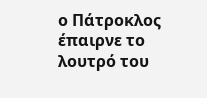ο Πάτροκλος έπαιρνε το λουτρό του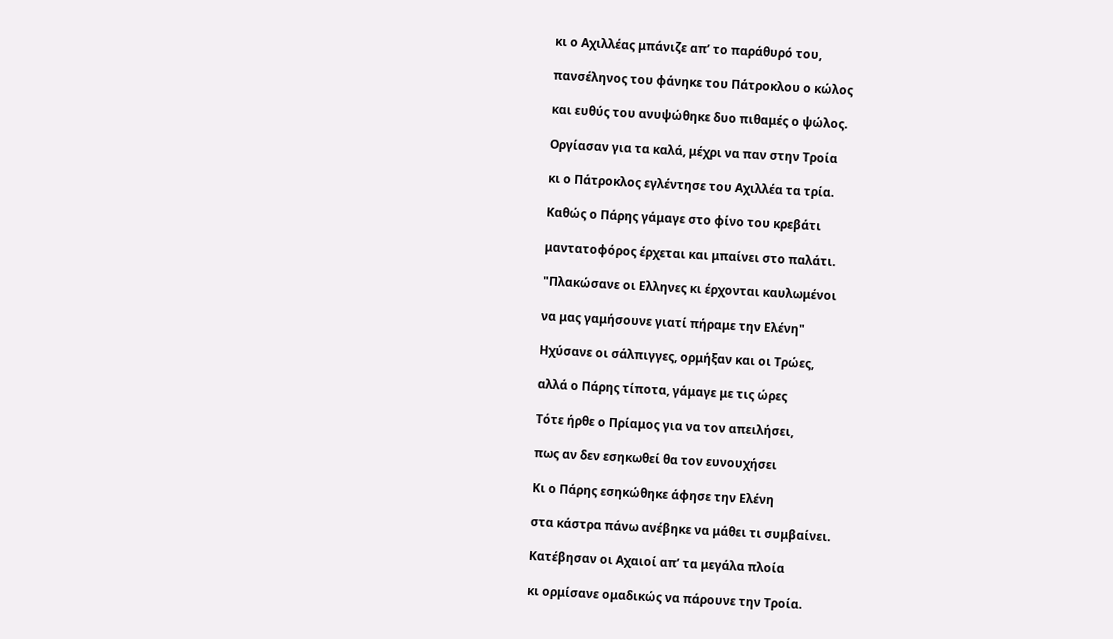κι ο Αχιλλέας μπάνιζε απ’ το παράθυρό του,

πανσέληνος του φάνηκε του Πάτροκλου ο κώλος

και ευθύς του ανυψώθηκε δυο πιθαμές ο ψώλος.

Οργίασαν για τα καλά, μέχρι να παν στην Τροία

κι ο Πάτροκλος εγλέντησε του Αχιλλέα τα τρία.

Καθώς ο Πάρης γάμαγε στο φίνο του κρεβάτι

μαντατοφόρος έρχεται και μπαίνει στο παλάτι.

"Πλακώσανε οι Ελληνες κι έρχονται καυλωμένοι

να μας γαμήσουνε γιατί πήραμε την Ελένη"

Ηχύσανε οι σάλπιγγες, ορμήξαν και οι Τρώες,

αλλά ο Πάρης τίποτα, γάμαγε με τις ώρες

Τότε ήρθε ο Πρίαμος για να τον απειλήσει,

πως αν δεν εσηκωθεί θα τον ευνουχήσει

Κι ο Πάρης εσηκώθηκε άφησε την Ελένη

στα κάστρα πάνω ανέβηκε να μάθει τι συμβαίνει.

Κατέβησαν οι Αχαιοί απ’ τα μεγάλα πλοία

κι ορμίσανε ομαδικώς να πάρουνε την Τροία.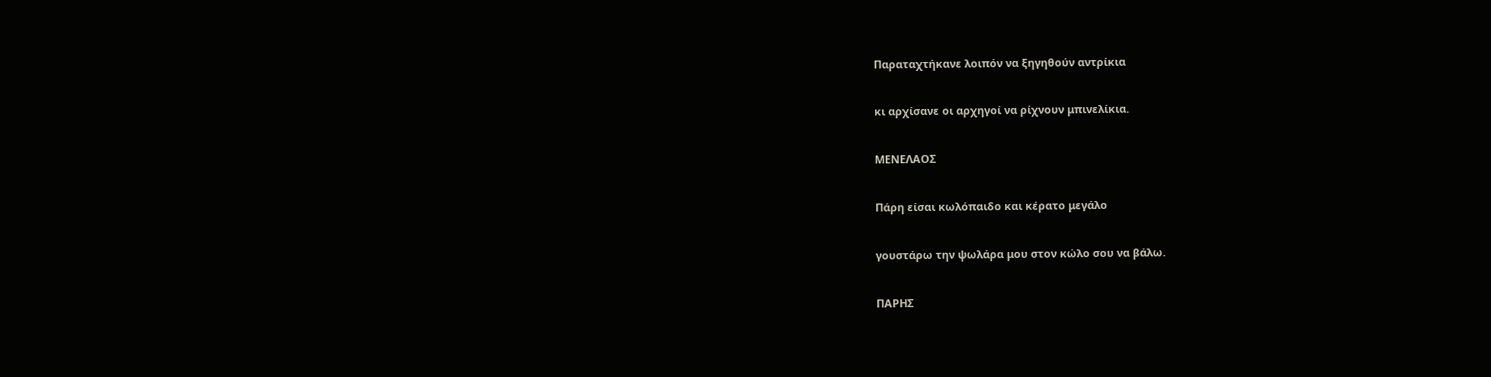Παραταχτήκανε λοιπόν να ξηγηθούν αντρίκια

κι αρχίσανε οι αρχηγοί να ρίχνουν μπινελίκια.

ΜΕΝΕΛΑΟΣ

Πάρη είσαι κωλόπαιδο και κέρατο μεγάλο

γουστάρω την ψωλάρα μου στον κώλο σου να βάλω.

ΠΑΡΗΣ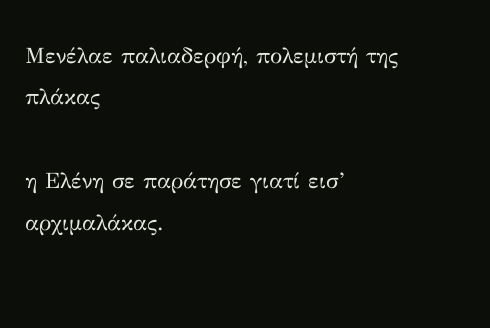Μενέλαε παλιαδερφή, πολεμιστή της πλάκας

η Ελένη σε παράτησε γιατί εισ’ αρχιμαλάκας.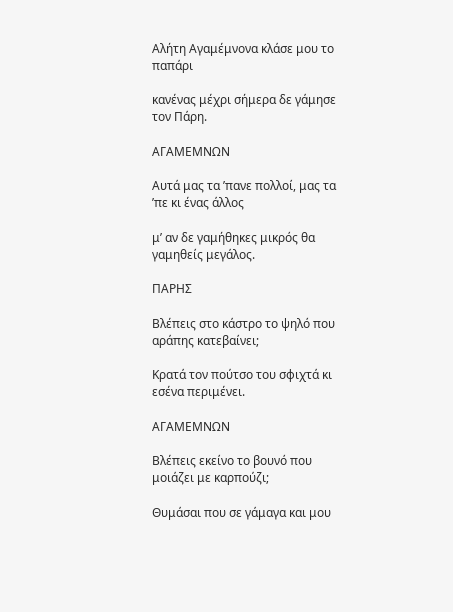Αλήτη Αγαμέμνονα κλάσε μου το παπάρι

κανένας μέχρι σήμερα δε γάμησε τον Πάρη.

ΑΓΑΜΕΜΝΩΝ

Αυτά μας τα ’πανε πολλοί, μας τα ’πε κι ένας άλλος

μ’ αν δε γαμήθηκες μικρός θα γαμηθείς μεγάλος.

ΠΑΡΗΣ

Βλέπεις στο κάστρο το ψηλό που αράπης κατεβαίνει;

Κρατά τον πούτσο του σφιχτά κι εσένα περιμένει.

ΑΓΑΜΕΜΝΩΝ

Βλέπεις εκείνο το βουνό που μοιάζει με καρπούζι;

Θυμάσαι που σε γάμαγα και μου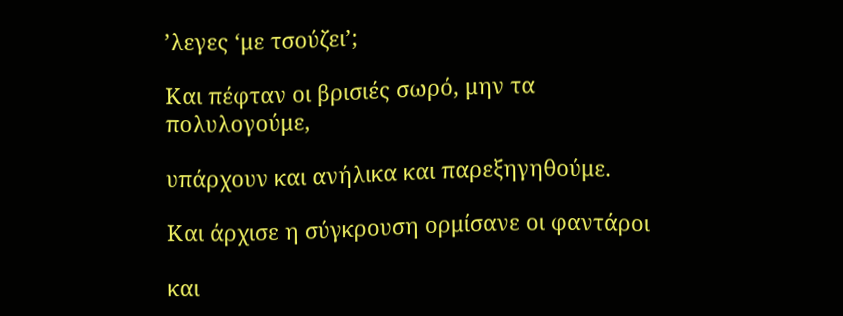’λεγες ‘με τσούζει’;

Και πέφταν οι βρισιές σωρό, μην τα πολυλογούμε,

υπάρχουν και ανήλικα και παρεξηγηθούμε.

Και άρχισε η σύγκρουση ορμίσανε οι φαντάροι

και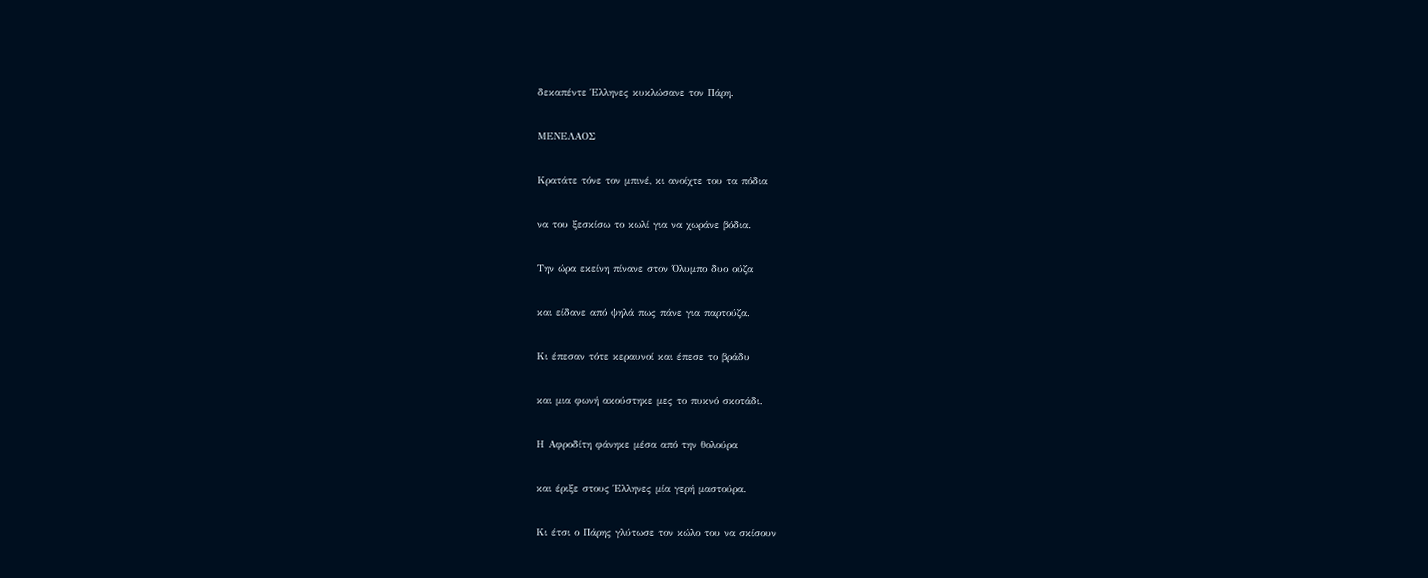δεκαπέντε Έλληνες κυκλώσανε τον Πάρη.

ΜΕΝΕΛΑΟΣ

Κρατάτε τόνε τον μπινέ, κι ανοίχτε του τα πόδια

να του ξεσκίσω το κωλί για να χωράνε βόδια.

Την ώρα εκείνη πίνανε στον Όλυμπο δυο ούζα

και είδανε από ψηλά πως πάνε για παρτούζα.

Κι έπεσαν τότε κεραυνοί και έπεσε το βράδυ

και μια φωνή ακούστηκε μες το πυκνό σκοτάδι.

Η Αφροδίτη φάνηκε μέσα από την θολούρα

και έριξε στους Έλληνες μία γερή μαστούρα.

Κι έτσι ο Πάρης γλύτωσε τον κώλο του να σκίσουν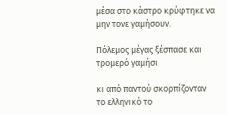μέσα στο κάστρο κρύφτηκε να μην τονε γαμήσουν.

Πόλεμος μέγας ξέσπασε και τρομερό γαμήσι

κι από παντού σκορπίζονταν το ελληνικό το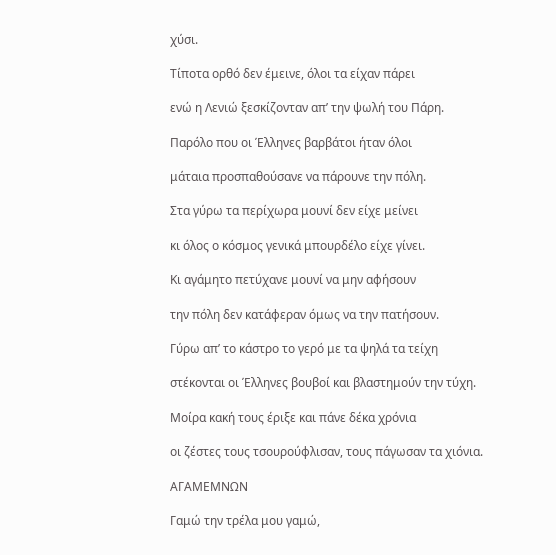χύσι.

Τίποτα ορθό δεν έμεινε, όλοι τα είχαν πάρει

ενώ η Λενιώ ξεσκίζονταν απ’ την ψωλή του Πάρη.

Παρόλο που οι Έλληνες βαρβάτοι ήταν όλοι

μάταια προσπαθούσανε να πάρουνε την πόλη.

Στα γύρω τα περίχωρα μουνί δεν είχε μείνει

κι όλος ο κόσμος γενικά μπουρδέλο είχε γίνει.

Κι αγάμητο πετύχανε μουνί να μην αφήσουν

την πόλη δεν κατάφεραν όμως να την πατήσουν.

Γύρω απ’ το κάστρο το γερό με τα ψηλά τα τείχη

στέκονται οι Έλληνες βουβοί και βλαστημούν την τύχη.

Μοίρα κακή τους έριξε και πάνε δέκα χρόνια

οι ζέστες τους τσουρούφλισαν, τους πάγωσαν τα χιόνια.

ΑΓΑΜΕΜΝΩΝ

Γαμώ την τρέλα μου γαμώ,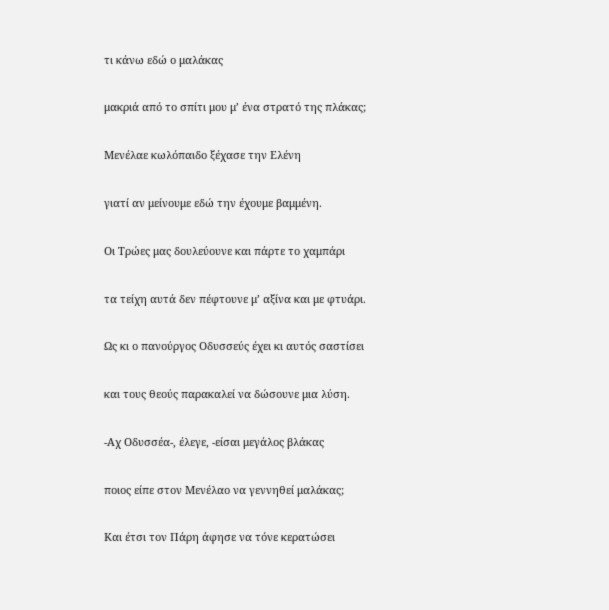τι κάνω εδώ ο μαλάκας

μακριά από το σπίτι μου μ’ ένα στρατό της πλάκας;

Μενέλαε κωλόπαιδο ξέχασε την Ελένη

γιατί αν μείνουμε εδώ την έχουμε βαμμένη.

Οι Τρώες μας δουλεύουνε και πάρτε το χαμπάρι

τα τείχη αυτά δεν πέφτουνε μ’ αξίνα και με φτυάρι.

Ως κι ο πανούργος Οδυσσεύς έχει κι αυτός σαστίσει

και τους θεούς παρακαλεί να δώσουνε μια λύση.

-Αχ Οδυσσέα-, έλεγε, -είσαι μεγάλος βλάκας

ποιος είπε στον Μενέλαο να γεννηθεί μαλάκας;

Και έτσι τον Πάρη άφησε να τόνε κερατώσει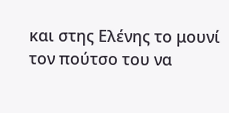και στης Ελένης το μουνί τον πούτσο του να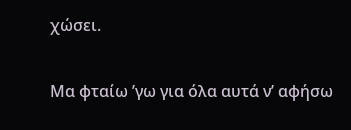χώσει.

Μα φταίω ’γω για όλα αυτά ν’ αφήσω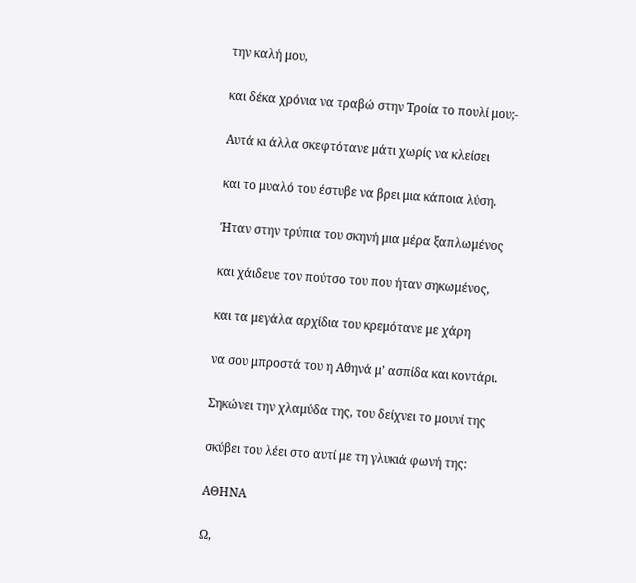την καλή μου,

και δέκα χρόνια να τραβώ στην Τροία το πουλί μου;-

Αυτά κι άλλα σκεφτότανε μάτι χωρίς να κλείσει

και το μυαλό του έστυβε να βρει μια κάποια λύση.

Ήταν στην τρύπια του σκηνή μια μέρα ξαπλωμένος

και χάιδευε τον πούτσο του που ήταν σηκωμένος,

και τα μεγάλα αρχίδια του κρεμότανε με χάρη

να σου μπροστά του η Αθηνά μ’ ασπίδα και κοντάρι.

Σηκώνει την χλαμύδα της, του δείχνει το μουνί της

σκύβει του λέει στο αυτί με τη γλυκιά φωνή της:

ΑΘΗΝΑ

Ω,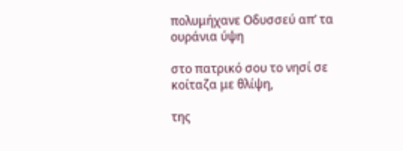πολυμήχανε Οδυσσεύ απ’ τα ουράνια ύψη

στο πατρικό σου το νησί σε κοίταζα με θλίψη,

της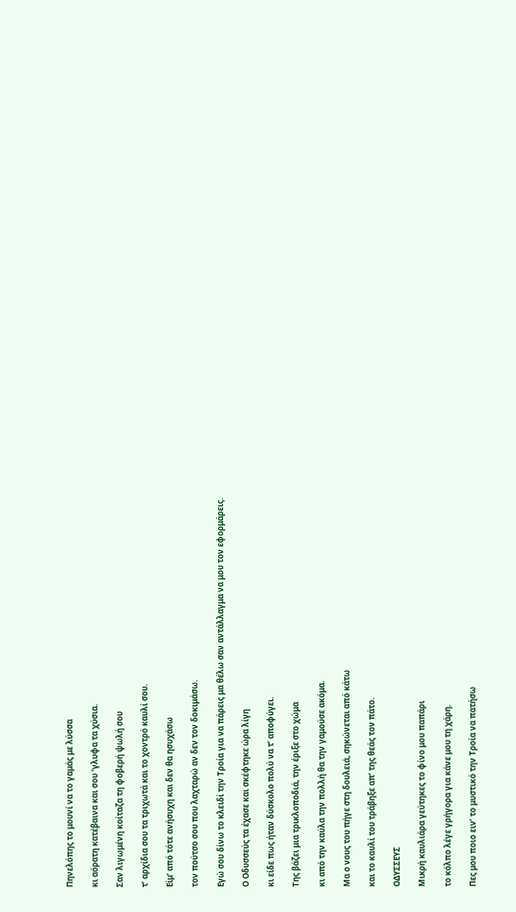Πηνελόπης το μουνί να το γαμάς με λύσσα

κι αόρατη κατέβαινα και σου ’γλυφα τα χύσια.

Σαν λιγωμένη κοίταζα τη φοβερή ψωλή σου

τ’ αρχίδια σου τα τριχωτά και το χοντρό καυλί σου.

Είμ’ από τότε ανήσυχη και δεν θα ησυχάσω

τον πούτσο σου που λαχταρώ αν δεν τον δοκιμάσω.

Εγώ σου δίνω το κλειδί την Τροία για να πάρεις μα θέλω σαν αντάλλαγμα να μου τον εφορμάρεις.

Ο Οδυσσεύς τα έχασε και σκέφτηκε ώρα λίγη

κι είδε πως ήταν δύσκολο πολύ να τ’ αποφύγει.

Της βάζει μια τρικλοποδιά, την έριξε στο χώμα

κι από την καύλα την πολλή θα την γαμούσε ακόμα.

Μα ο νους του πήγε στη δουλειά, σηκώνεται από κάτω

και το καυλί του τράβηξε απ’ της θεάς τον πάτο.

ΟΔΥΣΣΕΥΣ

Μικρή καυλιάρα γεύτηκες το φίνο μου παπάρι

το κόλπο λέγε γρήγορα για κάνε μου τη χάρη.

Πες μου ποιο ειν’ το μυστικό την Τροία να πατήσω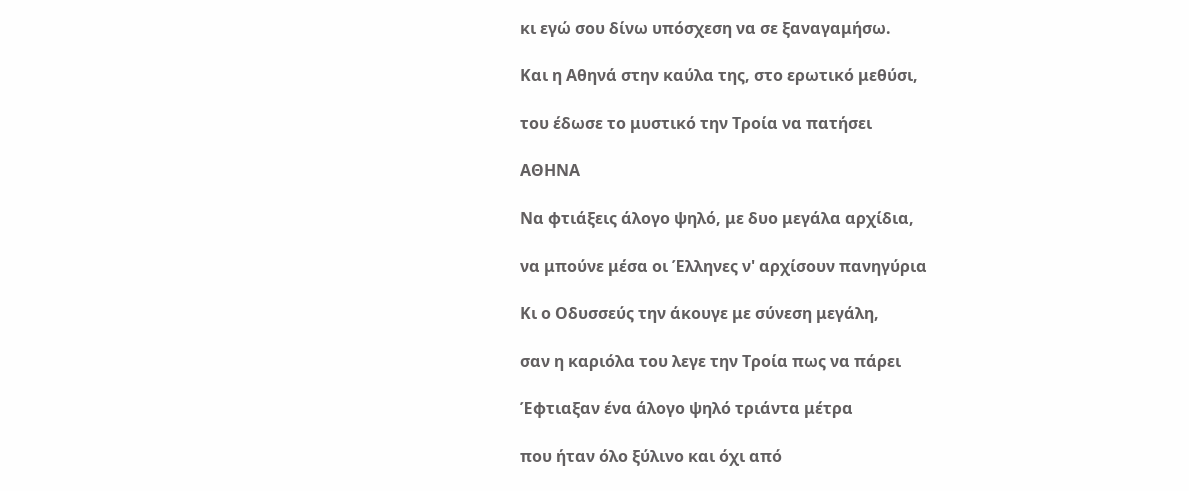κι εγώ σου δίνω υπόσχεση να σε ξαναγαμήσω.

Και η Αθηνά στην καύλα της, στο ερωτικό μεθύσι,

του έδωσε το μυστικό την Τροία να πατήσει

ΑΘΗΝΑ

Να φτιάξεις άλογο ψηλό, με δυο μεγάλα αρχίδια,

να μπούνε μέσα οι Έλληνες ν' αρχίσουν πανηγύρια

Κι ο Οδυσσεύς την άκουγε με σύνεση μεγάλη,

σαν η καριόλα του λεγε την Τροία πως να πάρει

Έφτιαξαν ένα άλογο ψηλό τριάντα μέτρα

που ήταν όλο ξύλινο και όχι από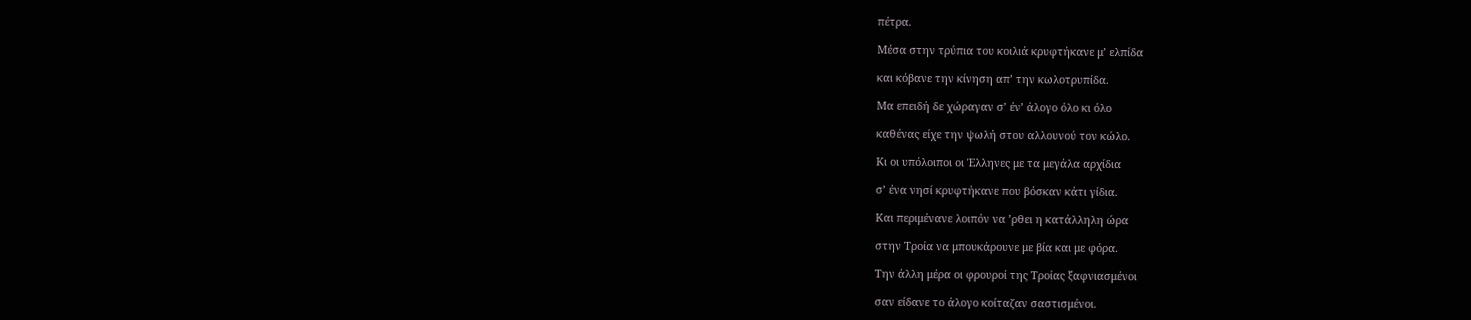πέτρα.

Μέσα στην τρύπια του κοιλιά κρυφτήκανε μ’ ελπίδα

και κόβανε την κίνηση απ’ την κωλοτρυπίδα.

Μα επειδή δε χώραγαν σ’ έν’ άλογο όλο κι όλο

καθένας είχε την ψωλή στου αλλουνού τον κώλο.

Κι οι υπόλοιποι οι Έλληνες με τα μεγάλα αρχίδια

σ’ ένα νησί κρυφτήκανε που βόσκαν κάτι γίδια.

Και περιμένανε λοιπόν να ’ρθει η κατάλληλη ώρα

στην Τροία να μπουκάρουνε με βία και με φόρα.

Την άλλη μέρα οι φρουροί της Τροίας ξαφνιασμένοι

σαν είδανε το άλογο κοίταζαν σαστισμένοι.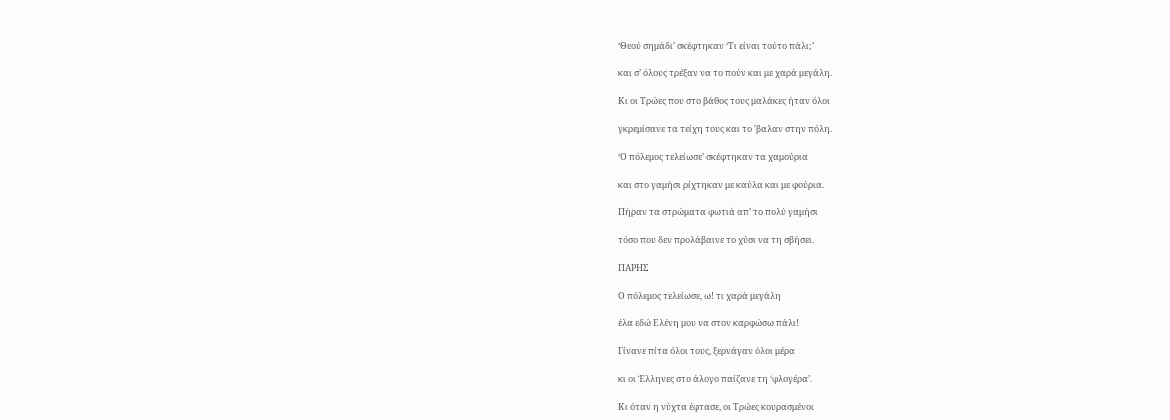‘Θεού σημάδι’ σκέφτηκαν ‘Τι είναι τούτο πάλι;’

και σ’ όλους τρέξαν να το πούν και με χαρά μεγάλη.

Κι οι Τρώες που στο βάθος τους μαλάκες ήταν όλοι

γκρεμίσανε τα τείχη τους και το 'βαλαν στην πόλη.

‘Ο πόλεμος τελείωσε’ σκέφτηκαν τα χαμούρια

και στο γαμήσι ρίχτηκαν με καύλα και με φούρια.

Πήραν τα στρώματα φωτιά απ’ το πολύ γαμήσι

τόσο που δεν προλάβαινε το χύσι να τη σβήσει.

ΠΑΡΗΣ

Ο πόλεμος τελείωσε, ω! τι χαρά μεγάλη

έλα εδώ Ελένη μου να στον καρφώσω πάλι!

Γίνανε πίτα όλοι τους, ξερνάγαν όλοι μέρα

κι οι Έλληνες στο άλογο παίζανε τη ‘φλογέρα’.

Κι όταν η νύχτα έφτασε, οι Τρώες κουρασμένοι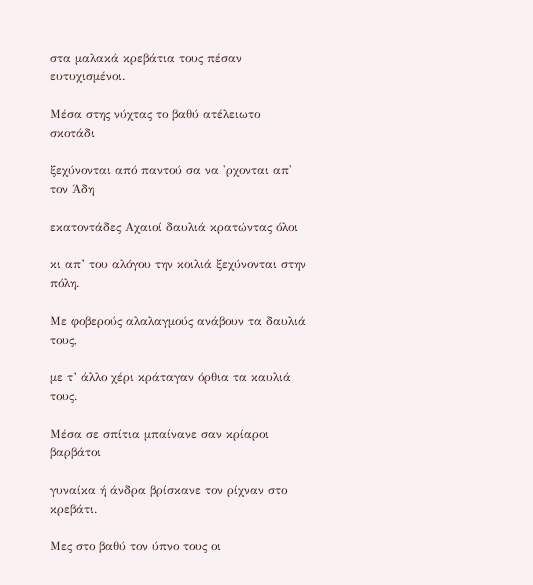στα μαλακά κρεβάτια τους πέσαν ευτυχισμένοι.

Μέσα στης νύχτας το βαθύ ατέλειωτο σκοτάδι

ξεχύνονται από παντού σα να 'ρχονται απ' τον Άδη

εκατοντάδες Αχαιοί δαυλιά κρατώντας όλοι

κι απ’ του αλόγου την κοιλιά ξεχύνονται στην πόλη.

Με φοβερούς αλαλαγμούς ανάβουν τα δαυλιά τους,

με τ’ άλλο χέρι κράταγαν όρθια τα καυλιά τους.

Μέσα σε σπίτια μπαίνανε σαν κρίαροι βαρβάτοι

γυναίκα ή άνδρα βρίσκανε τον ρίχναν στο κρεβάτι.

Μες στο βαθύ τον ύπνο τους οι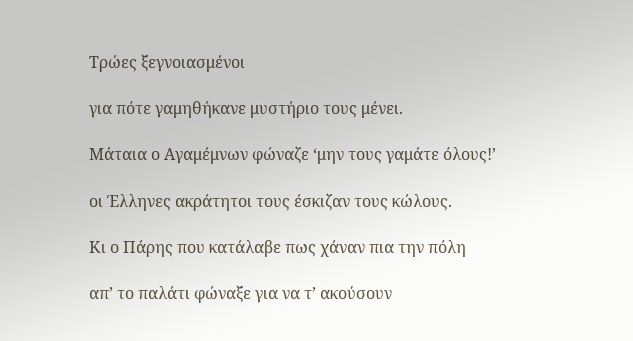Τρώες ξεγνοιασμένοι

για πότε γαμηθήκανε μυστήριο τους μένει.

Μάταια ο Αγαμέμνων φώναζε ‘μην τους γαμάτε όλους!’

οι Έλληνες ακράτητοι τους έσκιζαν τους κώλους.

Κι ο Πάρης που κατάλαβε πως χάναν πια την πόλη

απ’ το παλάτι φώναξε για να τ’ ακούσουν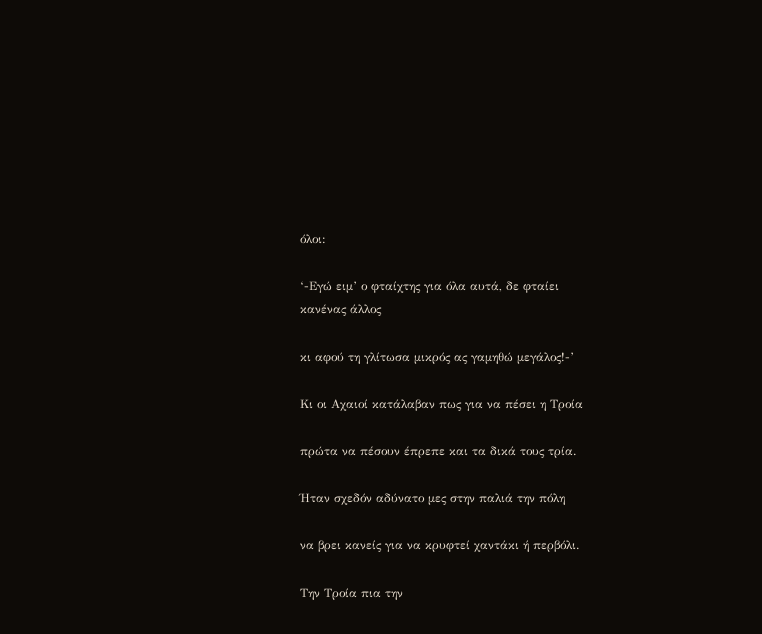όλοι:

‘-Εγώ ειμ’ ο φταίχτης για όλα αυτά, δε φταίει κανένας άλλος

κι αφού τη γλίτωσα μικρός ας γαμηθώ μεγάλος!-’

Κι οι Αχαιοί κατάλαβαν πως για να πέσει η Τροία

πρώτα να πέσουν έπρεπε και τα δικά τους τρία.

Ήταν σχεδόν αδύνατο μες στην παλιά την πόλη

να βρει κανείς για να κρυφτεί χαντάκι ή περβόλι.

Την Τροία πια την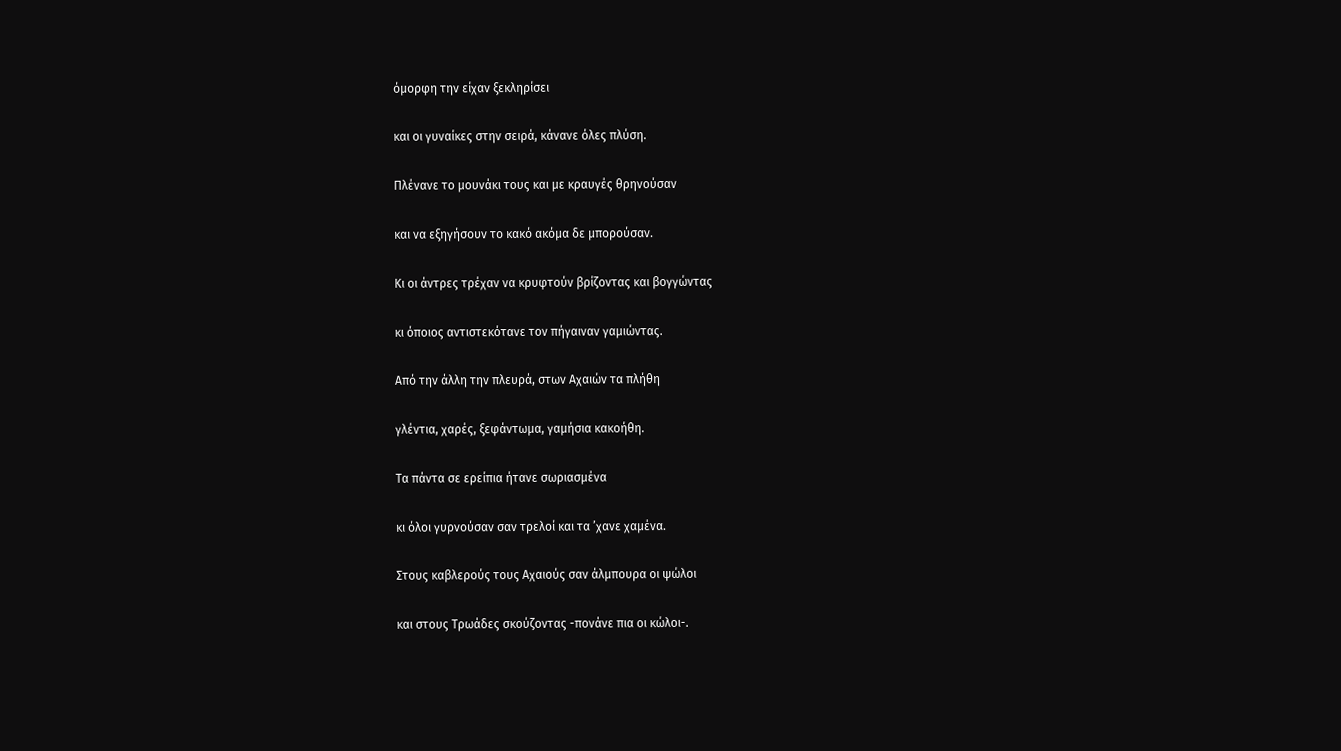όμορφη την είχαν ξεκληρίσει

και οι γυναίκες στην σειρά, κάνανε όλες πλύση.

Πλένανε το μουνάκι τους και με κραυγές θρηνούσαν

και να εξηγήσουν το κακό ακόμα δε μπορούσαν.

Κι οι άντρες τρέχαν να κρυφτούν βρίζοντας και βογγώντας

κι όποιος αντιστεκότανε τον πήγαιναν γαμιώντας.

Από την άλλη την πλευρά, στων Αχαιών τα πλήθη

γλέντια, χαρές, ξεφάντωμα, γαμήσια κακοήθη.

Τα πάντα σε ερείπια ήτανε σωριασμένα

κι όλοι γυρνούσαν σαν τρελοί και τα ’χανε χαμένα.

Στους καβλερούς τους Αχαιούς σαν άλμπουρα οι ψώλοι

και στους Τρωάδες σκούζοντας -πονάνε πια οι κώλοι-.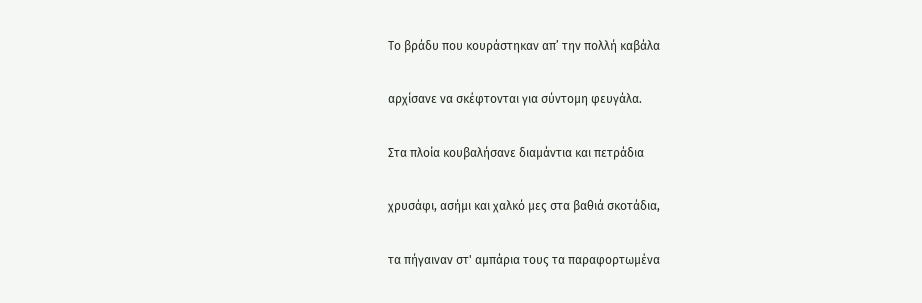Το βράδυ που κουράστηκαν απ’ την πολλή καβάλα

αρχίσανε να σκέφτονται για σύντομη φευγάλα.

Στα πλοία κουβαλήσανε διαμάντια και πετράδια

χρυσάφι, ασήμι και χαλκό μες στα βαθιά σκοτάδια,

τα πήγαιναν στ' αμπάρια τους τα παραφορτωμένα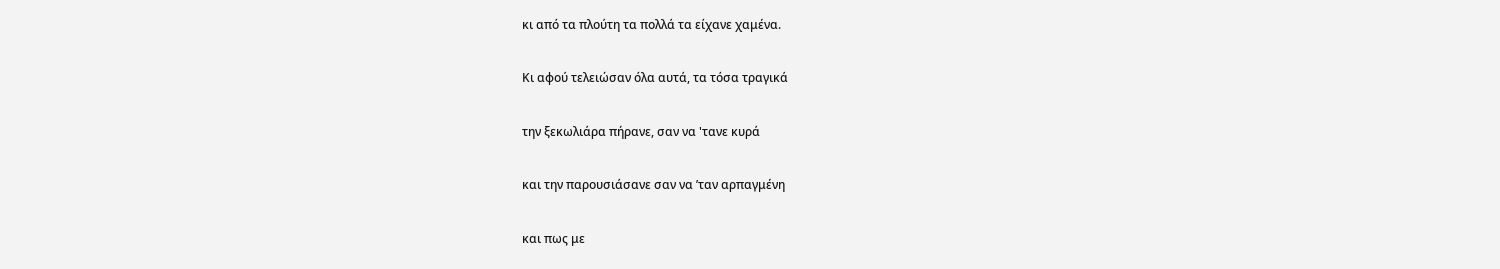κι από τα πλούτη τα πολλά τα είχανε χαμένα.

Κι αφού τελειώσαν όλα αυτά, τα τόσα τραγικά

την ξεκωλιάρα πήρανε, σαν να 'τανε κυρά

και την παρουσιάσανε σαν να ’ταν αρπαγμένη

και πως με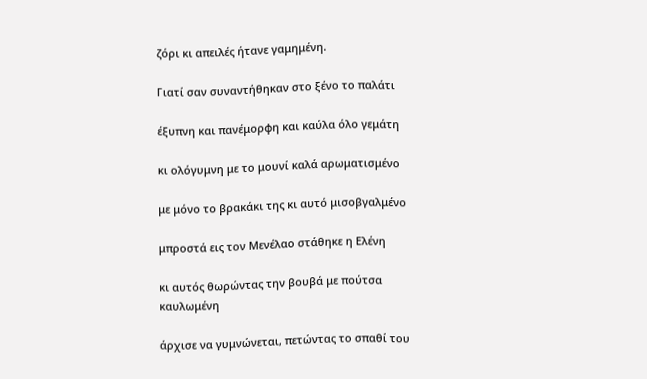ζόρι κι απειλές ήτανε γαμημένη.

Γιατί σαν συναντήθηκαν στο ξένο το παλάτι

έξυπνη και πανέμορφη και καύλα όλο γεμάτη

κι ολόγυμνη με το μουνί καλά αρωματισμένο

με μόνο το βρακάκι της κι αυτό μισοβγαλμένο

μπροστά εις τον Μενέλαο στάθηκε η Ελένη

κι αυτός θωρώντας την βουβά με πούτσα καυλωμένη

άρχισε να γυμνώνεται, πετώντας το σπαθί του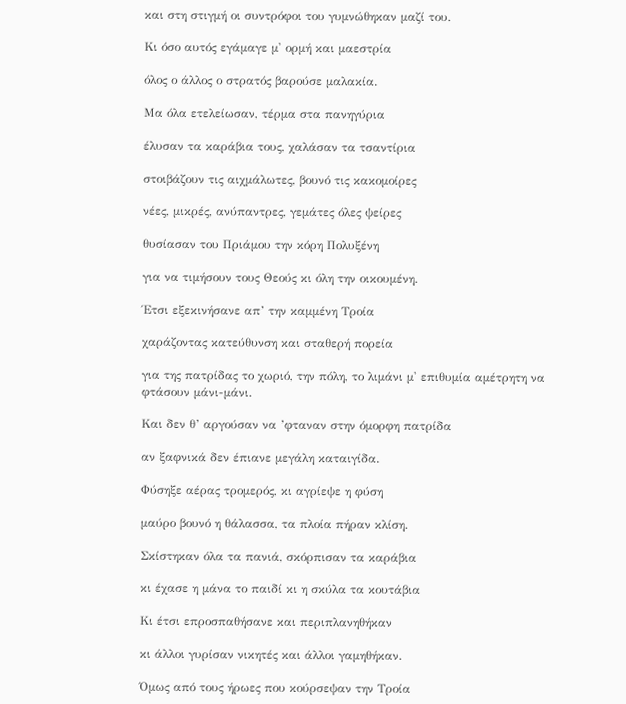και στη στιγμή οι συντρόφοι του γυμνώθηκαν μαζί του.

Κι όσο αυτός εγάμαγε μ' ορμή και μαεστρία

όλος ο άλλος ο στρατός βαρούσε μαλακία.

Μα όλα ετελείωσαν, τέρμα στα πανηγύρια

έλυσαν τα καράβια τους, χαλάσαν τα τσαντίρια

στοιβάζουν τις αιχμάλωτες, βουνό τις κακομοίρες

νέες, μικρές, ανύπαντρες, γεμάτες όλες ψείρες

θυσίασαν του Πριάμου την κόρη Πολυξένη

για να τιμήσουν τους Θεούς κι όλη την οικουμένη.

Έτσι εξεκινήσανε απ’ την καμμένη Τροία

χαράζοντας κατεύθυνση και σταθερή πορεία

για της πατρίδας το χωριό, την πόλη, το λιμάνι μ' επιθυμία αμέτρητη να φτάσουν μάνι-μάνι.

Και δεν θ’ αργούσαν να ’φταναν στην όμορφη πατρίδα

αν ξαφνικά δεν έπιανε μεγάλη καταιγίδα.

Φύσηξε αέρας τρομερός, κι αγρίεψε η φύση

μαύρο βουνό η θάλασσα, τα πλοία πήραν κλίση.

Σκίστηκαν όλα τα πανιά, σκόρπισαν τα καράβια

κι έχασε η μάνα το παιδί κι η σκύλα τα κουτάβια

Κι έτσι επροσπαθήσανε και περιπλανηθήκαν

κι άλλοι γυρίσαν νικητές και άλλοι γαμηθήκαν.

Όμως από τους ήρωες που κούρσεψαν την Τροία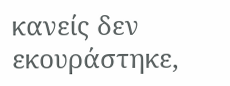κανείς δεν εκουράστηκε,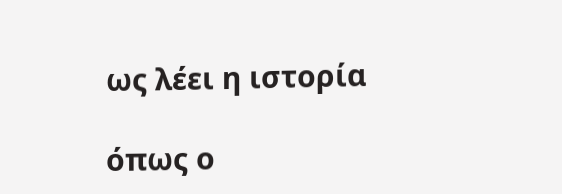ως λέει η ιστορία

όπως ο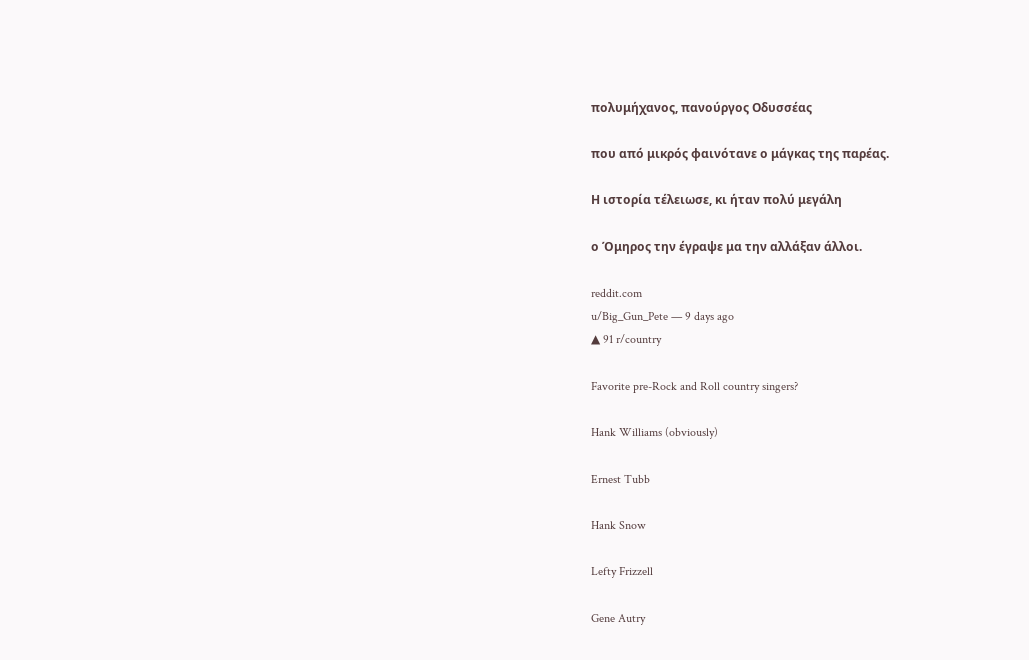πολυμήχανος, πανούργος Οδυσσέας

που από μικρός φαινότανε ο μάγκας της παρέας.

Η ιστορία τέλειωσε, κι ήταν πολύ μεγάλη

ο Όμηρος την έγραψε μα την αλλάξαν άλλοι.

reddit.com
u/Big_Gun_Pete — 9 days ago
▲ 91 r/country

Favorite pre-Rock and Roll country singers?

Hank Williams (obviously)

Ernest Tubb

Hank Snow

Lefty Frizzell

Gene Autry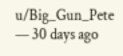u/Big_Gun_Pete — 30 days ago